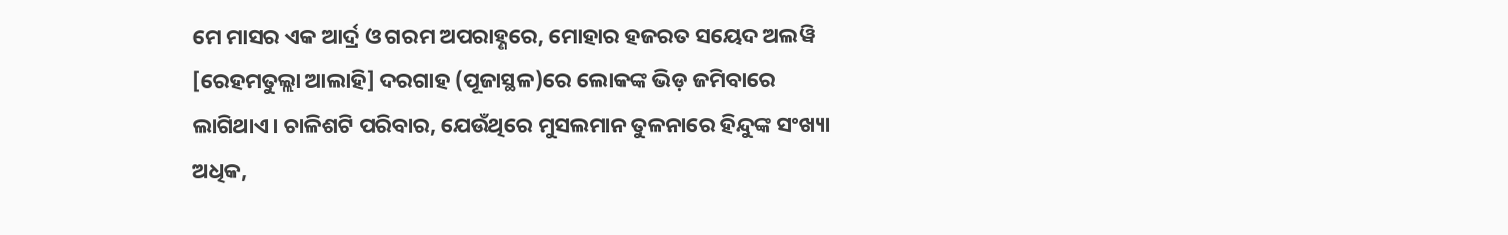ମେ ମାସର ଏକ ଆର୍ଦ୍ର ଓ ଗରମ ଅପରାହ୍ଣରେ, ମୋହାର ହଜରତ ସୟେଦ ଅଲୱି [ରେହମତୁଲ୍ଲା ଆଲାହି] ଦରଗାହ (ପୂଜାସ୍ଥଳ)ରେ ଲୋକଙ୍କ ଭିଡ଼ ଜମିବାରେ ଲାଗିଥାଏ। ଚାଳିଶଟି ପରିବାର, ଯେଉଁଥିରେ ମୁସଲମାନ ତୁଳନାରେ ହିନ୍ଦୁଙ୍କ ସଂଖ୍ୟା ଅଧିକ,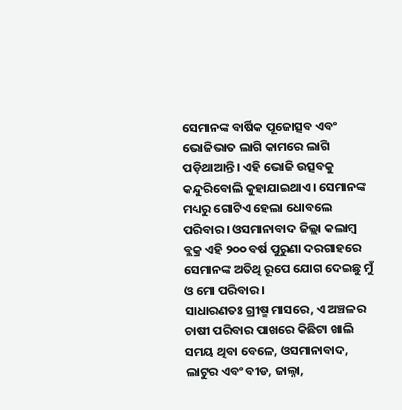ସେମାନଙ୍କ ବାର୍ଷିକ ପୂଜୋତ୍ସବ ଏବଂ ଭୋଜିଭାତ ଲାଗି କାମରେ ଲାଗି ପଡ଼ିଥାଆନ୍ତି। ଏହି ଭୋଜି ଉତ୍ସବକୁ କନ୍ଦୁରିବୋଲି କୁହାଯାଇଥାଏ। ସେମାନଙ୍କ ମଧ୍ୟରୁ ଗୋଟିଏ ହେଲା ଧୋବଲେ ପରିବାର। ଓସମାନାବାଦ ଜିଲ୍ଲା କଲାମ୍ବ ବ୍ଲକ୍ର ଏହି ୨୦୦ ବର୍ଷ ପୁରୁଣା ଦରଗାହରେ ସେମାନଙ୍କ ଅତିଥି ରୂପେ ଯୋଗ ଦେଇଛୁ ମୁଁ ଓ ମୋ ପରିବାର।
ସାଧାରଣତଃ ଗ୍ରୀଷ୍ମ ମାସରେ, ଏ ଅଞ୍ଚଳର ଚାଷୀ ପରିବାର ପାଖରେ କିଛିଟା ଖାଲି ସମୟ ଥିବା ବେଳେ, ଓସମାନାବାଦ, ଲାଟୁର ଏବଂ ବୀଡ, ଜାଲ୍ନା,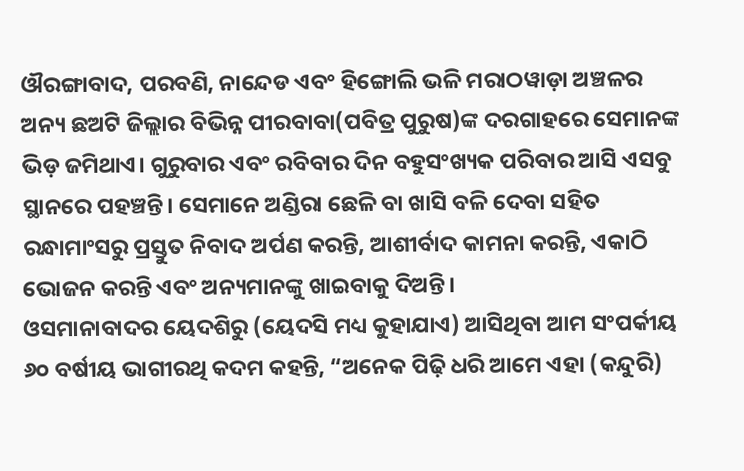ଔରଙ୍ଗାବାଦ, ପରବଣି, ନାନ୍ଦେଡ ଏବଂ ହିଙ୍ଗୋଲି ଭଳି ମରାଠୱାଡ଼ା ଅଞ୍ଚଳର ଅନ୍ୟ ଛଅଟି ଜିଲ୍ଲାର ବିଭିନ୍ନ ପୀରବାବା(ପବିତ୍ର ପୁରୁଷ)ଙ୍କ ଦରଗାହରେ ସେମାନଙ୍କ ଭିଡ଼ ଜମିଥାଏ। ଗୁରୁବାର ଏବଂ ରବିବାର ଦିନ ବହୁସଂଖ୍ୟକ ପରିବାର ଆସି ଏସବୁ ସ୍ଥାନରେ ପହଞ୍ଚନ୍ତି। ସେମାନେ ଅଣ୍ଡିରା ଛେଳି ବା ଖାସି ବଳି ଦେବା ସହିତ ରନ୍ଧାମାଂସରୁ ପ୍ରସ୍ତୁତ ନିବାଦ ଅର୍ପଣ କରନ୍ତି, ଆଶୀର୍ବାଦ କାମନା କରନ୍ତି, ଏକାଠି ଭୋଜନ କରନ୍ତି ଏବଂ ଅନ୍ୟମାନଙ୍କୁ ଖାଇବାକୁ ଦିଅନ୍ତି।
ଓସମାନାବାଦର ୟେଦଶିରୁ (ୟେଦସି ମଧ୍ୟ କୁହାଯାଏ) ଆସିଥିବା ଆମ ସଂପର୍କୀୟ ୬୦ ବର୍ଷୀୟ ଭାଗୀରଥି କଦମ କହନ୍ତି, “ଅନେକ ପିଢ଼ି ଧରି ଆମେ ଏହା (କନ୍ଦୁରି)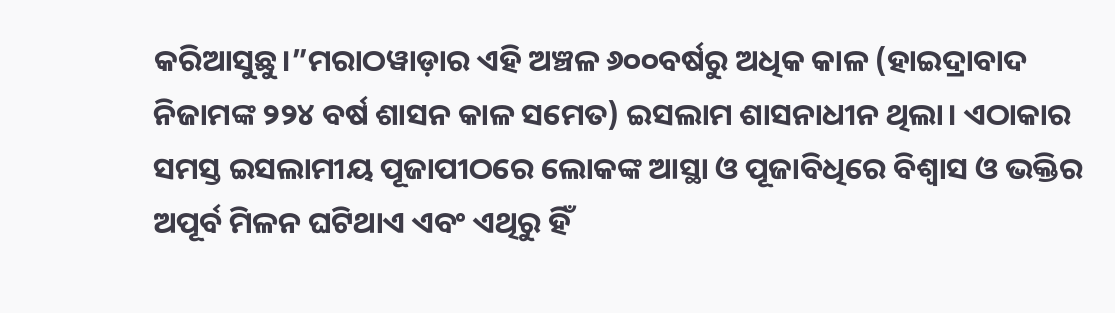କରିଆସୁଛୁ।”ମରାଠୱାଡ଼ାର ଏହି ଅଞ୍ଚଳ ୬୦୦ବର୍ଷରୁ ଅଧିକ କାଳ (ହାଇଦ୍ରାବାଦ ନିଜାମଙ୍କ ୨୨୪ ବର୍ଷ ଶାସନ କାଳ ସମେତ) ଇସଲାମ ଶାସନାଧୀନ ଥିଲା। ଏଠାକାର ସମସ୍ତ ଇସଲାମୀୟ ପୂଜାପୀଠରେ ଲୋକଙ୍କ ଆସ୍ଥା ଓ ପୂଜାବିଧିରେ ବିଶ୍ୱାସ ଓ ଭକ୍ତିର ଅପୂର୍ବ ମିଳନ ଘଟିଥାଏ ଏବଂ ଏଥିରୁ ହିଁ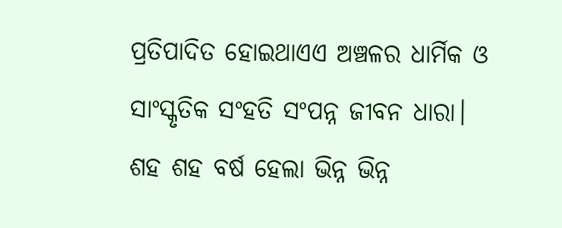ପ୍ରତିପାଦିତ ହୋଇଥାଏଏ ଅଞ୍ଚଳର ଧାର୍ମିକ ଓ ସାଂସ୍କୃତିକ ସଂହତି ସଂପନ୍ନ ଜୀବନ ଧାରା।
ଶହ ଶହ ବର୍ଷ ହେଲା ଭିନ୍ନ ଭିନ୍ନ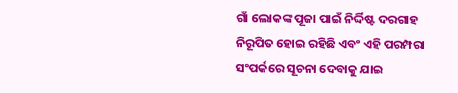ଗାଁ ଲୋକଙ୍କ ପୂଜା ପାଇଁ ନିର୍ଦ୍ଦିଷ୍ଟ ଦରଗାହ ନିରୂପିତ ହୋଇ ରହିଛି ଏବଂ ଏହି ପରମ୍ପରା ସଂପର୍କରେ ସୂଚନା ଦେବାକୁ ଯାଇ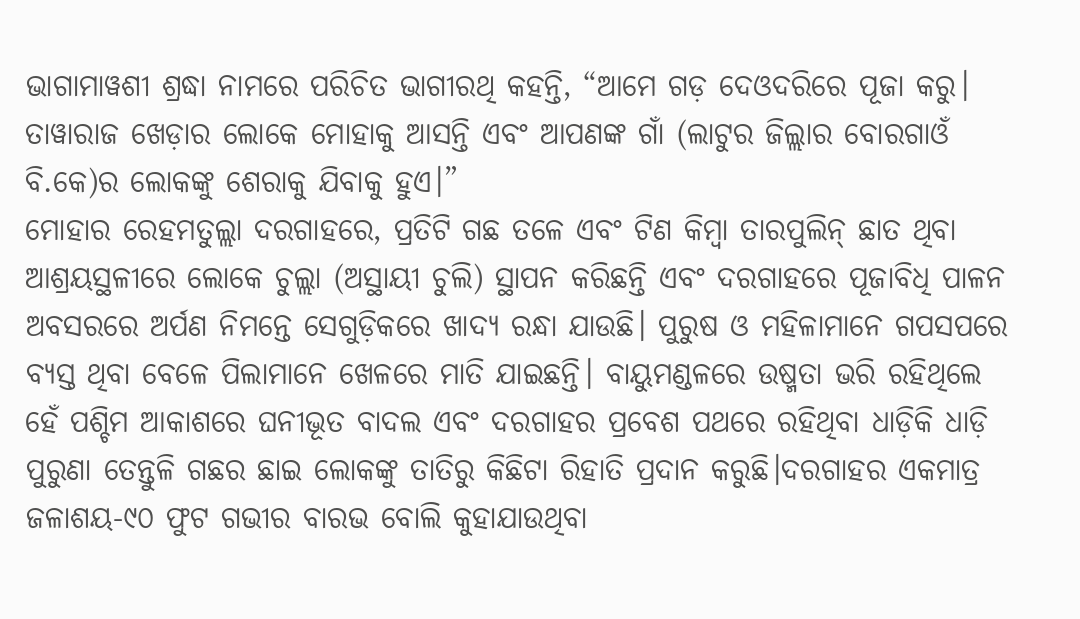ଭାଗାମାୱଶୀ ଶ୍ରଦ୍ଧା ନାମରେ ପରିଚିତ ଭାଗୀରଥି କହନ୍ତି, “ଆମେ ଗଡ଼ ଦେଓଦରିରେ ପୂଜା କରୁ। ତାୱାରାଜ ଖେଡ଼ାର ଲୋକେ ମୋହାକୁ ଆସନ୍ତି ଏବଂ ଆପଣଙ୍କ ଗାଁ (ଲାଟୁର ଜିଲ୍ଲାର ବୋରଗାଓଁ ବି.କେ)ର ଲୋକଙ୍କୁ ଶେରାକୁ ଯିବାକୁ ହୁଏ।”
ମୋହାର ରେହମତୁଲ୍ଲା ଦରଗାହରେ, ପ୍ରତିଟି ଗଛ ତଳେ ଏବଂ ଟିଣ କିମ୍ବା ତାରପୁଲିନ୍ ଛାତ ଥିବା ଆଶ୍ରୟସ୍ଥଳୀରେ ଲୋକେ ଚୁଲ୍ଲା (ଅସ୍ଥାୟୀ ଚୁଲି) ସ୍ଥାପନ କରିଛନ୍ତି ଏବଂ ଦରଗାହରେ ପୂଜାବିଧି ପାଳନ ଅବସରରେ ଅର୍ପଣ ନିମନ୍ତେ ସେଗୁଡ଼ିକରେ ଖାଦ୍ୟ ରନ୍ଧା ଯାଉଛି। ପୁରୁଷ ଓ ମହିଳାମାନେ ଗପସପରେ ବ୍ୟସ୍ତ ଥିବା ବେଳେ ପିଲାମାନେ ଖେଳରେ ମାତି ଯାଇଛନ୍ତି। ବାୟୁମଣ୍ଡଳରେ ଉଷ୍ମତା ଭରି ରହିଥିଲେ ହେଁ ପଶ୍ଚିମ ଆକାଶରେ ଘନୀଭୂତ ବାଦଲ ଏବଂ ଦରଗାହର ପ୍ରବେଶ ପଥରେ ରହିଥିବା ଧାଡ଼ିକି ଧାଡ଼ି ପୁରୁଣା ତେନ୍ତୁଳି ଗଛର ଛାଇ ଲୋକଙ୍କୁ ତାତିରୁ କିଛିଟା ରିହାତି ପ୍ରଦାନ କରୁଛି।ଦରଗାହର ଏକମାତ୍ର ଜଳାଶୟ-୯୦ ଫୁଟ ଗଭୀର ବାରଭ ବୋଲି କୁହାଯାଉଥିବା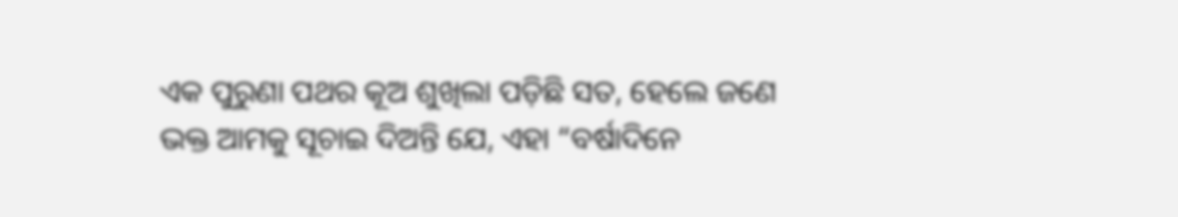ଏକ ପୁରୁଣା ପଥର କୂଅ ଶୁଖିଲା ପଡ଼ିଛି ସତ, ହେଲେ ଜଣେ ଭକ୍ତ ଆମକୁ ସୂଚାଇ ଦିଅନ୍ତି ଯେ, ଏହା “ବର୍ଷାଦିନେ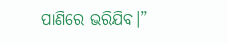ପାଣିରେ ଭରିଯିବ।”